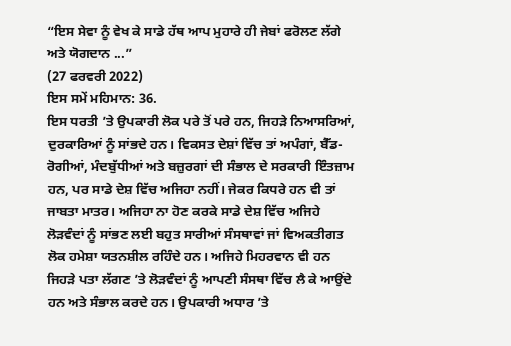“ਇਸ ਸੇਵਾ ਨੂੰ ਵੇਖ ਕੇ ਸਾਡੇ ਹੱਥ ਆਪ ਮੁਹਾਰੇ ਹੀ ਜੇਬਾਂ ਫਰੋਲਣ ਲੱਗੇ ਅਤੇ ਯੋਗਦਾਨ ...”
(27 ਫਰਵਰੀ 2022)
ਇਸ ਸਮੇਂ ਮਹਿਮਾਨ: 36.
ਇਸ ਧਰਤੀ ’ਤੇ ਉਪਕਾਰੀ ਲੋਕ ਪਰੇ ਤੋਂ ਪਰੇ ਹਨ, ਜਿਹੜੇ ਨਿਆਸਰਿਆਂ, ਦੁਰਕਾਰਿਆਂ ਨੂੰ ਸਾਂਭਦੇ ਹਨ। ਵਿਕਸਤ ਦੇਸ਼ਾਂ ਵਿੱਚ ਤਾਂ ਅਪੰਗਾਂ, ਬੈੱਡ-ਰੋਗੀਆਂ, ਮੰਦਬੁੱਧੀਆਂ ਅਤੇ ਬਜ਼ੁਰਗਾਂ ਦੀ ਸੰਭਾਲ ਦੇ ਸਰਕਾਰੀ ਇੰਤਜ਼ਾਮ ਹਨ, ਪਰ ਸਾਡੇ ਦੇਸ਼ ਵਿੱਚ ਅਜਿਹਾ ਨਹੀਂ। ਜੇਕਰ ਕਿਧਰੇ ਹਨ ਵੀ ਤਾਂ ਜਾਬਤਾ ਮਾਤਰ। ਅਜਿਹਾ ਨਾ ਹੋਣ ਕਰਕੇ ਸਾਡੇ ਦੇਸ਼ ਵਿੱਚ ਅਜਿਹੇ ਲੋੜਵੰਦਾਂ ਨੂੰ ਸਾਂਭਣ ਲਈ ਬਹੁਤ ਸਾਰੀਆਂ ਸੰਸਥਾਵਾਂ ਜਾਂ ਵਿਅਕਤੀਗਤ ਲੋਕ ਹਮੇਸ਼ਾ ਯਤਨਸ਼ੀਲ ਰਹਿੰਦੇ ਹਨ। ਅਜਿਹੇ ਮਿਹਰਵਾਨ ਵੀ ਹਨ ਜਿਹੜੇ ਪਤਾ ਲੱਗਣ ’ਤੇ ਲੋੜਵੰਦਾਂ ਨੂੰ ਆਪਣੀ ਸੰਸਥਾ ਵਿੱਚ ਲੈ ਕੇ ਆਉਂਦੇ ਹਨ ਅਤੇ ਸੰਭਾਲ ਕਰਦੇ ਹਨ। ਉਪਕਾਰੀ ਅਧਾਰ ’ਤੇ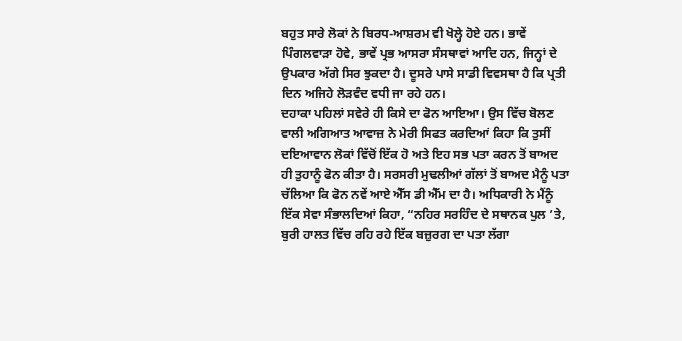ਬਹੁਤ ਸਾਰੇ ਲੋਕਾਂ ਨੇ ਬਿਰਧ-ਆਸ਼ਰਮ ਵੀ ਖੋਲ੍ਹੇ ਹੋਏ ਹਨ। ਭਾਵੇਂ ਪਿੰਗਲਵਾੜਾ ਹੋਵੇ, ਭਾਵੇਂ ਪ੍ਰਭ ਆਸਰਾ ਸੰਸਥਾਵਾਂ ਆਦਿ ਹਨ, ਜਿਨ੍ਹਾਂ ਦੇ ਉਪਕਾਰ ਅੱਗੇ ਸਿਰ ਝੁਕਦਾ ਹੈ। ਦੂਸਰੇ ਪਾਸੇ ਸਾਡੀ ਵਿਵਸਥਾ ਹੈ ਕਿ ਪ੍ਰਤੀ ਦਿਨ ਅਜਿਹੇ ਲੋੜਵੰਦ ਵਧੀ ਜਾ ਰਹੇ ਹਨ।
ਦਹਾਕਾ ਪਹਿਲਾਂ ਸਵੇਰੇ ਹੀ ਕਿਸੇ ਦਾ ਫੋਨ ਆਇਆ। ਉਸ ਵਿੱਚ ਬੋਲਣ ਵਾਲੀ ਅਗਿਆਤ ਆਵਾਜ਼ ਨੇ ਮੇਰੀ ਸਿਫਤ ਕਰਦਿਆਂ ਕਿਹਾ ਕਿ ਤੁਸੀਂ ਦਇਆਵਾਨ ਲੋਕਾਂ ਵਿੱਚੋਂ ਇੱਕ ਹੋ ਅਤੇ ਇਹ ਸਭ ਪਤਾ ਕਰਨ ਤੋਂ ਬਾਅਦ ਹੀ ਤੁਹਾਨੂੰ ਫੋਨ ਕੀਤਾ ਹੈ। ਸਰਸਰੀ ਮੁਢਲੀਆਂ ਗੱਲਾਂ ਤੋਂ ਬਾਅਦ ਮੈਨੂੰ ਪਤਾ ਚੱਲਿਆ ਕਿ ਫੋਨ ਨਵੇਂ ਆਏ ਐੱਸ ਡੀ ਐੱਮ ਦਾ ਹੈ। ਅਧਿਕਾਰੀ ਨੇ ਮੈਂਨੂੰ ਇੱਕ ਸੇਵਾ ਸੰਭਾਲਦਿਆਂ ਕਿਹਾ, “ਨਹਿਰ ਸਰਹਿੰਦ ਦੇ ਸਥਾਨਕ ਪੁਲ ’ਤੇ, ਬੁਰੀ ਹਾਲਤ ਵਿੱਚ ਰਹਿ ਰਹੇ ਇੱਕ ਬਜ਼ੁਰਗ ਦਾ ਪਤਾ ਲੱਗਾ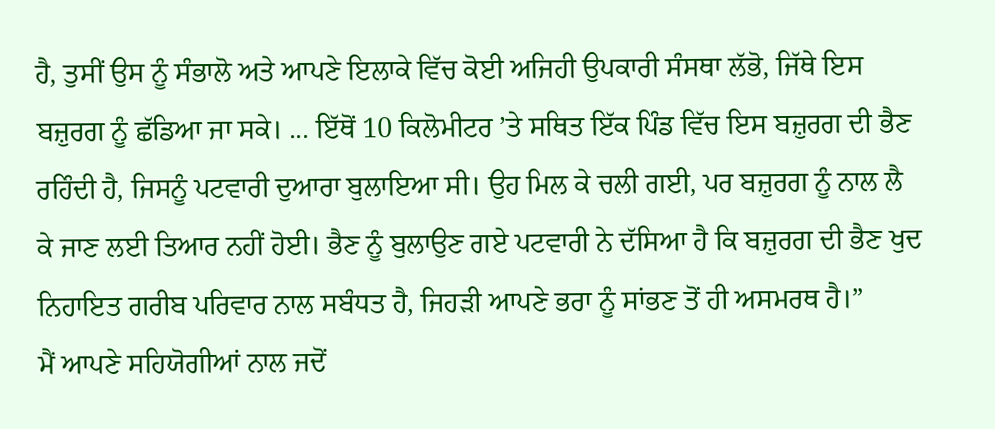ਹੈ, ਤੁਸੀਂ ਉਸ ਨੂੰ ਸੰਭਾਲੋ ਅਤੇ ਆਪਣੇ ਇਲਾਕੇ ਵਿੱਚ ਕੋਈ ਅਜਿਹੀ ਉਪਕਾਰੀ ਸੰਸਥਾ ਲੱਭੋ, ਜਿੱਥੇ ਇਸ ਬਜ਼ੁਰਗ ਨੂੰ ਛੱਡਿਆ ਜਾ ਸਕੇ। ... ਇੱਥੋਂ 10 ਕਿਲੋਮੀਟਰ ’ਤੇ ਸਥਿਤ ਇੱਕ ਪਿੰਡ ਵਿੱਚ ਇਸ ਬਜ਼ੁਰਗ ਦੀ ਭੈਣ ਰਹਿੰਦੀ ਹੈ, ਜਿਸਨੂੰ ਪਟਵਾਰੀ ਦੁਆਰਾ ਬੁਲਾਇਆ ਸੀ। ਉਹ ਮਿਲ ਕੇ ਚਲੀ ਗਈ, ਪਰ ਬਜ਼ੁਰਗ ਨੂੰ ਨਾਲ ਲੈ ਕੇ ਜਾਣ ਲਈ ਤਿਆਰ ਨਹੀਂ ਹੋਈ। ਭੈਣ ਨੂੰ ਬੁਲਾਉਣ ਗਏ ਪਟਵਾਰੀ ਨੇ ਦੱਸਿਆ ਹੈ ਕਿ ਬਜ਼ੁਰਗ ਦੀ ਭੈਣ ਖੁਦ ਨਿਹਾਇਤ ਗਰੀਬ ਪਰਿਵਾਰ ਨਾਲ ਸਬੰਧਤ ਹੈ, ਜਿਹੜੀ ਆਪਣੇ ਭਰਾ ਨੂੰ ਸਾਂਭਣ ਤੋਂ ਹੀ ਅਸਮਰਥ ਹੈ।”
ਮੈਂ ਆਪਣੇ ਸਹਿਯੋਗੀਆਂ ਨਾਲ ਜਦੋਂ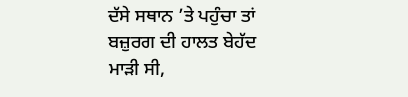ਦੱਸੇ ਸਥਾਨ ’ਤੇ ਪਹੁੰਚਾ ਤਾਂ ਬਜ਼ੁਰਗ ਦੀ ਹਾਲਤ ਬੇਹੱਦ ਮਾੜੀ ਸੀ,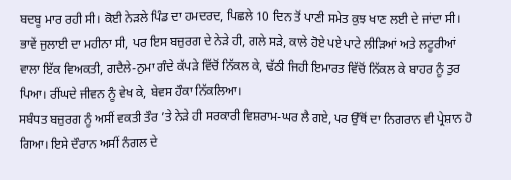ਬਦਬੂ ਮਾਰ ਰਹੀ ਸੀ। ਕੋਈ ਨੇੜਲੇ ਪਿੰਡ ਦਾ ਹਮਦਰਦ, ਪਿਛਲੇ 10 ਦਿਨ ਤੋਂ ਪਾਣੀ ਸਮੇਤ ਕੁਝ ਖਾਣ ਲਈ ਦੇ ਜਾਂਦਾ ਸੀ। ਭਾਵੇਂ ਜੁਲਾਈ ਦਾ ਮਹੀਨਾ ਸੀ, ਪਰ ਇਸ ਬਜ਼ੁਰਗ ਦੇ ਨੇੜੇ ਹੀ, ਗਲੇ ਸੜੇ, ਕਾਲੇ ਹੋਏ ਪਏ ਪਾਟੇ ਲੀੜਿਆਂ ਅਤੇ ਲਟੂਰੀਆਂ ਵਾਲਾ ਇੱਕ ਵਿਅਕਤੀ, ਗਦੈਲੇ-ਨੁਮਾ ਗੰਦੇ ਕੱਪੜੇ ਵਿੱਚੋਂ ਨਿੱਕਲ ਕੇ, ਢੱਠੀ ਜਿਹੀ ਇਮਾਰਤ ਵਿੱਚੋਂ ਨਿੱਕਲ ਕੇ ਬਾਹਰ ਨੂੰ ਤੁਰ ਪਿਆ। ਰੀਂਘਦੇ ਜੀਵਨ ਨੂੰ ਵੇਖ ਕੇ, ਬੇਵਸ ਹੌਕਾ ਨਿੱਕਲਿਆ।
ਸਬੰਧਤ ਬਜ਼ੁਰਗ ਨੂੰ ਅਸੀਂ ਵਕਤੀ ਤੌਰ ’ਤੇ ਨੇੜੇ ਹੀ ਸਰਕਾਰੀ ਵਿਸ਼ਰਾਮ-ਘਰ ਲੈ ਗਏ, ਪਰ ਉੱਥੋਂ ਦਾ ਨਿਗਰਾਨ ਵੀ ਪ੍ਰੇਸ਼ਾਨ ਹੋ ਗਿਆ। ਇਸੇ ਦੌਰਾਨ ਅਸੀਂ ਨੰਗਲ ਦੇ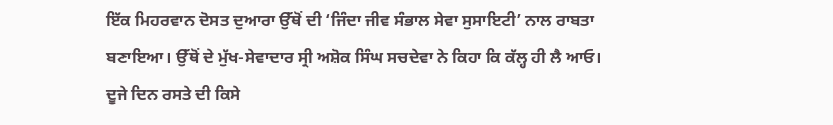ਇੱਕ ਮਿਹਰਵਾਨ ਦੋਸਤ ਦੁਆਰਾ ਉੱਥੋਂ ਦੀ ‘ਜਿੰਦਾ ਜੀਵ ਸੰਭਾਲ ਸੇਵਾ ਸੁਸਾਇਟੀ’ ਨਾਲ ਰਾਬਤਾ ਬਣਾਇਆ। ਉੱਥੋਂ ਦੇ ਮੁੱਖ-ਸੇਵਾਦਾਰ ਸ੍ਰੀ ਅਸ਼ੋਕ ਸਿੰਘ ਸਚਦੇਵਾ ਨੇ ਕਿਹਾ ਕਿ ਕੱਲ੍ਹ ਹੀ ਲੈ ਆਓ। ਦੂਜੇ ਦਿਨ ਰਸਤੇ ਦੀ ਕਿਸੇ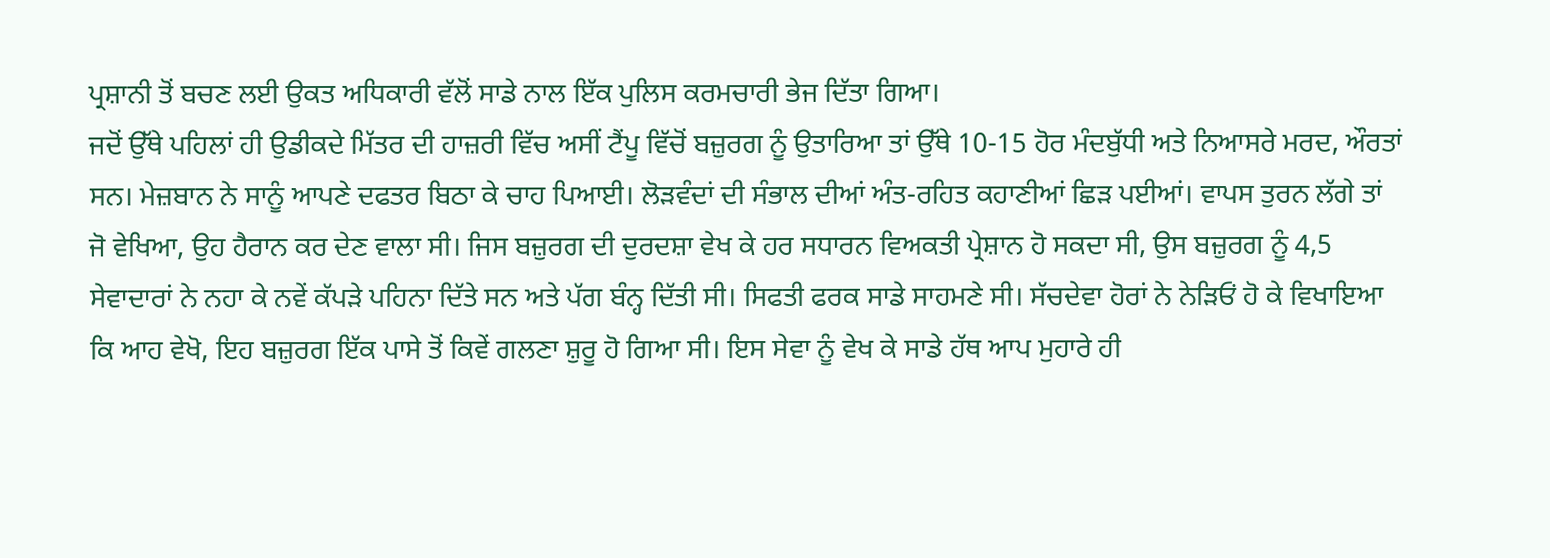ਪ੍ਰਸ਼ਾਨੀ ਤੋਂ ਬਚਣ ਲਈ ਉਕਤ ਅਧਿਕਾਰੀ ਵੱਲੋਂ ਸਾਡੇ ਨਾਲ ਇੱਕ ਪੁਲਿਸ ਕਰਮਚਾਰੀ ਭੇਜ ਦਿੱਤਾ ਗਿਆ।
ਜਦੋਂ ਉੱਥੇ ਪਹਿਲਾਂ ਹੀ ਉਡੀਕਦੇ ਮਿੱਤਰ ਦੀ ਹਾਜ਼ਰੀ ਵਿੱਚ ਅਸੀਂ ਟੈਂਪੂ ਵਿੱਚੋਂ ਬਜ਼ੁਰਗ ਨੂੰ ਉਤਾਰਿਆ ਤਾਂ ਉੱਥੇ 10-15 ਹੋਰ ਮੰਦਬੁੱਧੀ ਅਤੇ ਨਿਆਸਰੇ ਮਰਦ, ਔਰਤਾਂ ਸਨ। ਮੇਜ਼ਬਾਨ ਨੇ ਸਾਨੂੰ ਆਪਣੇ ਦਫਤਰ ਬਿਠਾ ਕੇ ਚਾਹ ਪਿਆਈ। ਲੋੜਵੰਦਾਂ ਦੀ ਸੰਭਾਲ ਦੀਆਂ ਅੰਤ-ਰਹਿਤ ਕਹਾਣੀਆਂ ਛਿੜ ਪਈਆਂ। ਵਾਪਸ ਤੁਰਨ ਲੱਗੇ ਤਾਂ ਜੋ ਵੇਖਿਆ, ਉਹ ਹੈਰਾਨ ਕਰ ਦੇਣ ਵਾਲਾ ਸੀ। ਜਿਸ ਬਜ਼ੁਰਗ ਦੀ ਦੁਰਦਸ਼ਾ ਵੇਖ ਕੇ ਹਰ ਸਧਾਰਨ ਵਿਅਕਤੀ ਪ੍ਰੇਸ਼ਾਨ ਹੋ ਸਕਦਾ ਸੀ, ਉਸ ਬਜ਼ੁਰਗ ਨੂੰ 4,5 ਸੇਵਾਦਾਰਾਂ ਨੇ ਨਹਾ ਕੇ ਨਵੇਂ ਕੱਪੜੇ ਪਹਿਨਾ ਦਿੱਤੇ ਸਨ ਅਤੇ ਪੱਗ ਬੰਨ੍ਹ ਦਿੱਤੀ ਸੀ। ਸਿਫਤੀ ਫਰਕ ਸਾਡੇ ਸਾਹਮਣੇ ਸੀ। ਸੱਚਦੇਵਾ ਹੋਰਾਂ ਨੇ ਨੇੜਿਓਂ ਹੋ ਕੇ ਵਿਖਾਇਆ ਕਿ ਆਹ ਵੇਖੋ, ਇਹ ਬਜ਼ੁਰਗ ਇੱਕ ਪਾਸੇ ਤੋਂ ਕਿਵੇਂ ਗਲਣਾ ਸ਼ੁਰੂ ਹੋ ਗਿਆ ਸੀ। ਇਸ ਸੇਵਾ ਨੂੰ ਵੇਖ ਕੇ ਸਾਡੇ ਹੱਥ ਆਪ ਮੁਹਾਰੇ ਹੀ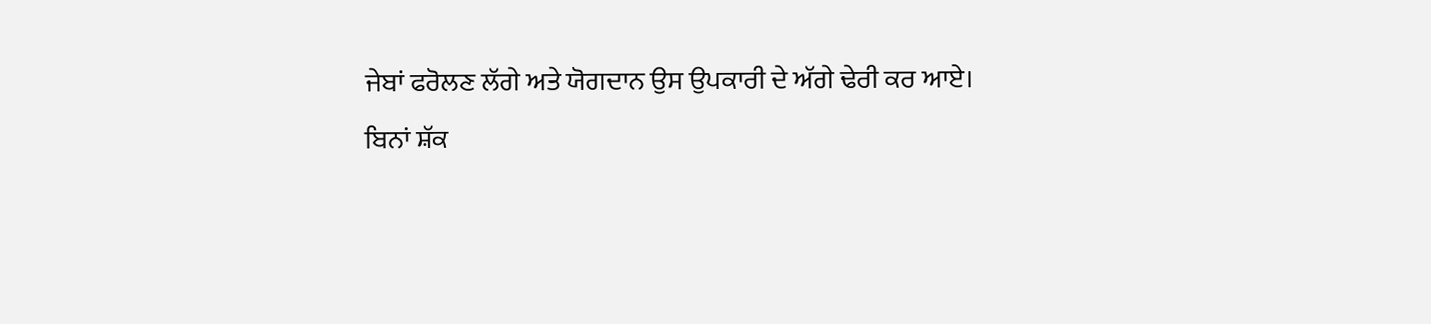ਜੇਬਾਂ ਫਰੋਲਣ ਲੱਗੇ ਅਤੇ ਯੋਗਦਾਨ ਉਸ ਉਪਕਾਰੀ ਦੇ ਅੱਗੇ ਢੇਰੀ ਕਰ ਆਏ।
ਬਿਨਾਂ ਸ਼ੱਕ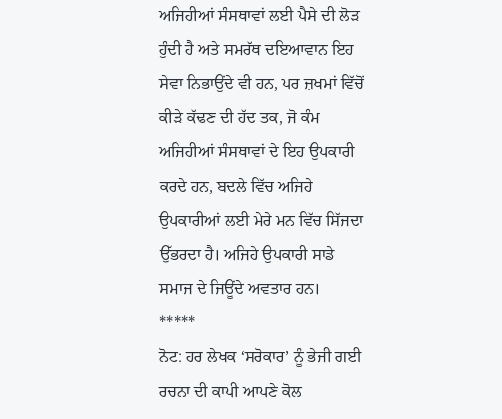ਅਜਿਹੀਆਂ ਸੰਸਥਾਵਾਂ ਲਈ ਪੈਸੇ ਦੀ ਲੋੜ ਹੁੰਦੀ ਹੈ ਅਤੇ ਸਮਰੱਥ ਦਇਆਵਾਨ ਇਹ ਸੇਵਾ ਨਿਭਾਉਂਦੇ ਵੀ ਹਨ, ਪਰ ਜ਼ਖਮਾਂ ਵਿੱਚੋਂ ਕੀੜੇ ਕੱਢਣ ਦੀ ਹੱਦ ਤਕ, ਜੋ ਕੰਮ ਅਜਿਹੀਆਂ ਸੰਸਥਾਵਾਂ ਦੇ ਇਹ ਉਪਕਾਰੀ ਕਰਦੇ ਹਨ, ਬਦਲੇ ਵਿੱਚ ਅਜਿਹੇ ਉਪਕਾਰੀਆਂ ਲਈ ਮੇਰੇ ਮਨ ਵਿੱਚ ਸਿੱਜਦਾ ਉੱਭਰਦਾ ਹੈ। ਅਜਿਹੇ ਉਪਕਾਰੀ ਸਾਡੇ ਸਮਾਜ ਦੇ ਜਿਊਂਦੇ ਅਵਤਾਰ ਹਨ।
*****
ਨੋਟ: ਹਰ ਲੇਖਕ ‘ਸਰੋਕਾਰ’ ਨੂੰ ਭੇਜੀ ਗਈ ਰਚਨਾ ਦੀ ਕਾਪੀ ਆਪਣੇ ਕੋਲ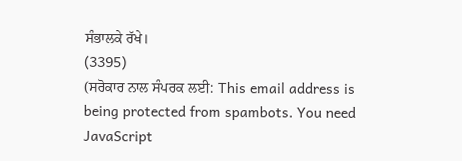ਸੰਭਾਲਕੇ ਰੱਖੇ।
(3395)
(ਸਰੋਕਾਰ ਨਾਲ ਸੰਪਰਕ ਲਈ: This email address is being protected from spambots. You need JavaScript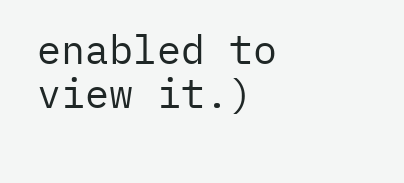enabled to view it.)